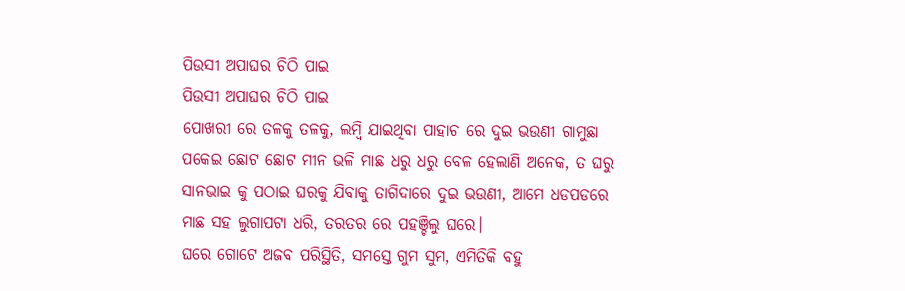ପିଉସୀ ଅପାଘର ଚିଠି ପାଇ
ପିଉସୀ ଅପାଘର ଚିଠି ପାଇ
ପୋଖରୀ ରେ ତଳକୁ ତଳକୁ, ଲମ୍ବି ଯାଇଥିବା ପାହାଚ ରେ ଦୁଇ ଭଉଣୀ ଗାମୁଛା ପକେଇ ଛୋଟ ଛୋଟ ମୀନ ଭଳି ମାଛ ଧରୁ ଧରୁ ବେଳ ହେଲାଣି ଅନେକ, ତ ଘରୁ ସାନଭାଇ କୁ ପଠାଇ ଘରକୁ ଯିବାକୁ ତାଗିଦାରେ ଦୁଇ ଭଉଣୀ, ଆମେ ଧଡପଡରେ ମାଛ ସହ ଲୁଗାପଟା ଧରି, ତରତର ରେ ପହଞ୍ଚିଲୁ ଘରେ।
ଘରେ ଗୋଟେ ଅଜବ ପରିସ୍ଥିତି, ସମସ୍ତେ ଗୁମ ସୁମ, ଏମିତିକି ବହୁ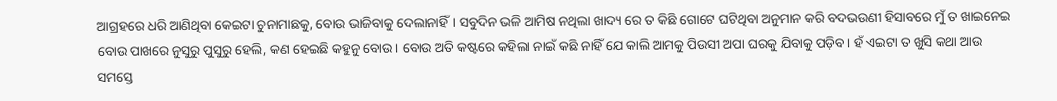ଆଗ୍ରହରେ ଧରି ଆଣିଥିବା କେଇଟା ଚୁନାମାଛକୁ, ବୋଉ ଭାଜିବାକୁ ଦେଲାନାହିଁ। ସବୁଦିନ ଭଳି ଆମିଷ ନଥିଲା ଖାଦ୍ୟ ରେ ତ କିଛି ଗୋଟେ ଘଟିଥିବା ଅନୁମାନ କରି ବଦଭଉଣୀ ହିସାବରେ ମୁଁ ତ ଖାଇନେଇ ବୋଉ ପାଖରେ ନୁସୁରୁ ପୁସୁରୁ ହେଲି, କଣ ହେଇଛି କହୁନୁ ବୋଉ। ବୋଉ ଅତି କଷ୍ଟରେ କହିଲା ନାଇଁ କଛି ନାହିଁ ଯେ କାଲି ଆମକୁ ପିଉସୀ ଅପା ଘରକୁ ଯିବାକୁ ପଡ଼ିବ। ହଁ ଏଇଟା ତ ଖୁସି କଥା ଆଉ ସମସ୍ତେ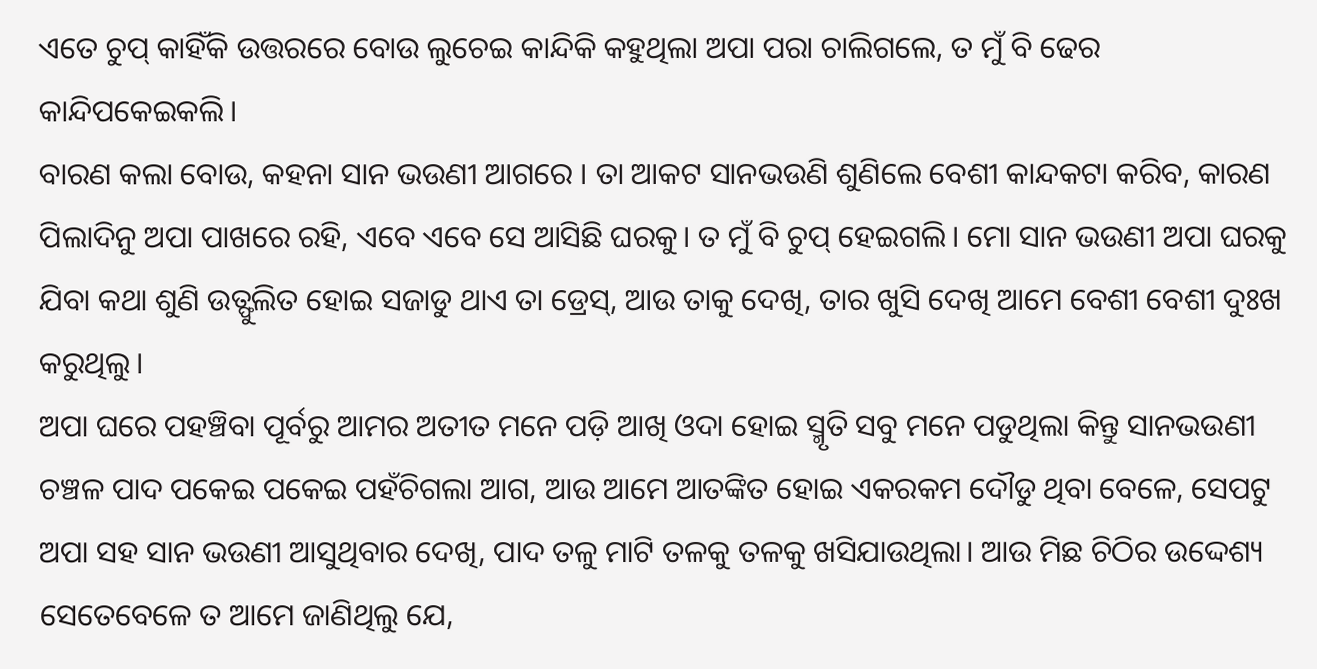ଏତେ ଚୁପ୍ କାହିଁକି ଉତ୍ତରରେ ବୋଉ ଲୁଚେଇ କାନ୍ଦିକି କହୁଥିଲା ଅପା ପରା ଚାଲିଗଲେ, ତ ମୁଁ ବି ଢେର କାନ୍ଦିପକେଇକଲି।
ବାରଣ କଲା ବୋଉ, କହନା ସାନ ଭଉଣୀ ଆଗରେ । ତା ଆକଟ ସାନଭଉଣି ଶୁଣିଲେ ବେଶୀ କାନ୍ଦକଟା କରିବ, କାରଣ ପିଲାଦିନୁ ଅପା ପାଖରେ ରହି, ଏବେ ଏବେ ସେ ଆସିଛି ଘରକୁ। ତ ମୁଁ ବି ଚୁପ୍ ହେଇଗଲି। ମୋ ସାନ ଭଉଣୀ ଅପା ଘରକୁ ଯିବା କଥା ଶୁଣି ଉତ୍ଫୁଲିତ ହୋଇ ସଜାଡୁ ଥାଏ ତା ଡ୍ରେସ୍, ଆଉ ତାକୁ ଦେଖି, ତାର ଖୁସି ଦେଖି ଆମେ ବେଶୀ ବେଶୀ ଦୁଃଖ କରୁଥିଲୁ।
ଅପା ଘରେ ପହଞ୍ଚିବା ପୂର୍ବରୁ ଆମର ଅତୀତ ମନେ ପଡ଼ି ଆଖି ଓଦା ହୋଇ ସ୍ମୃତି ସବୁ ମନେ ପଡୁଥିଲା କିନ୍ତୁ ସାନଭଉଣୀ ଚଞ୍ଚଳ ପାଦ ପକେଇ ପକେଇ ପହଁଚିଗଲା ଆଗ, ଆଉ ଆମେ ଆତଙ୍କିତ ହୋଇ ଏକରକମ ଦୌଡୁ ଥିବା ବେଳେ, ସେପଟୁ ଅପା ସହ ସାନ ଭଉଣୀ ଆସୁଥିବାର ଦେଖି, ପାଦ ତଳୁ ମାଟି ତଳକୁ ତଳକୁ ଖସିଯାଉଥିଲା। ଆଉ ମିଛ ଚିଠିର ଉଦ୍ଦେଶ୍ୟ ସେତେବେଳେ ତ ଆମେ ଜାଣିଥିଲୁ ଯେ,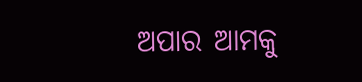ଅପାର ଆମକୁ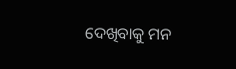ଦେଖିବାକୁ ମନ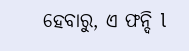ହେବାରୁ, ଏ ଫନ୍ଦି l